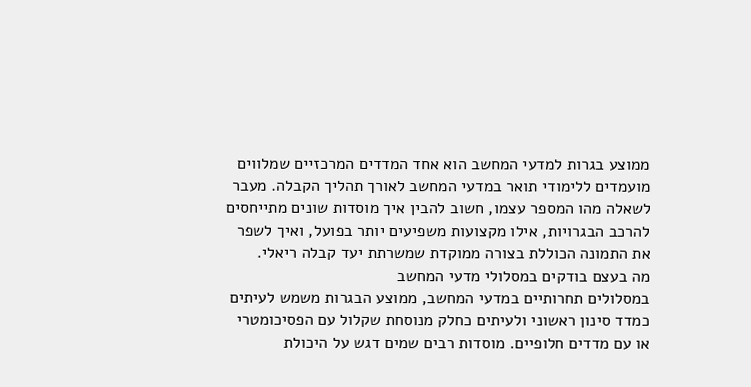ממוצע בגרות למדעי המחשב הוא אחד המדדים המרכזיים שמלווים מועמדים ללימודי תואר במדעי המחשב לאורך תהליך הקבלה. מעבר לשאלה מהו המספר עצמו, חשוב להבין איך מוסדות שונים מתייחסים להרכב הבגרויות, אילו מקצועות משפיעים יותר בפועל, ואיך לשפר את התמונה הכוללת בצורה ממוקדת שמשרתת יעד קבלה ריאלי.
מה בעצם בודקים במסלולי מדעי המחשב
במסלולים תחרותיים במדעי המחשב, ממוצע הבגרות משמש לעיתים כמדד סינון ראשוני ולעיתים כחלק מנוסחת שקלול עם הפסיכומטרי או עם מדדים חלופיים. מוסדות רבים שמים דגש על היכולת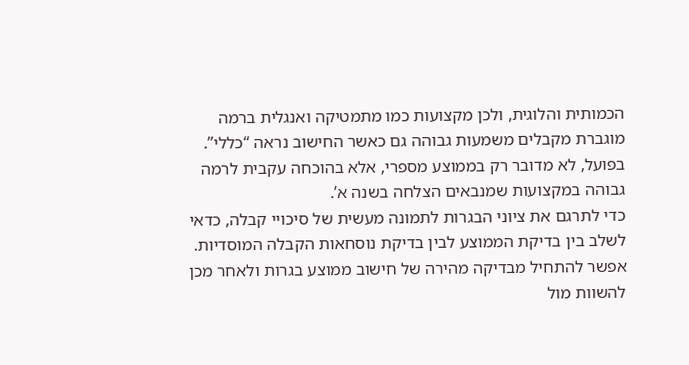הכמותית והלוגית, ולכן מקצועות כמו מתמטיקה ואנגלית ברמה מוגברת מקבלים משמעות גבוהה גם כאשר החישוב נראה “כללי”. בפועל, לא מדובר רק בממוצע מספרי, אלא בהוכחה עקבית לרמה גבוהה במקצועות שמנבאים הצלחה בשנה א’.
כדי לתרגם את ציוני הבגרות לתמונה מעשית של סיכויי קבלה, כדאי לשלב בין בדיקת הממוצע לבין בדיקת נוסחאות הקבלה המוסדיות. אפשר להתחיל מבדיקה מהירה של חישוב ממוצע בגרות ולאחר מכן להשוות מול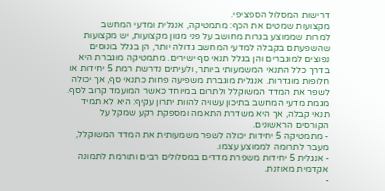דרישות המסלול הספציפי.
מקצועות שמטים את הכף: מתמטיקה, אנגלית ומדעי המחשב
למרות שממוצע בגרות מחושב על פני מגוון מקצועות, יש מקצועות שהשפעתם בקבלה למדעי המחשב גדולה יותר, הן בגלל בונוסים נפוצים למוגברים והן בגלל תנאי סף ישירים. מתמטיקה מוגברת היא בדרך כלל התנאי המשמעותי ביותר, ולעיתים נדרשת רמת 5 יחידות או חלופות מוגדרות. אנגלית מוגברת משפיעה פחות כתנאי סף, אך יכולה לשפר את המדד המשוקלל ולתרום במיוחד כאשר המועמד קרוב לסף. מגמת מדעי המחשב בתיכון עשויה להוות יתרון עקיף: היא לא תמיד תנאי קבלה, אך היא משדרת התאמה ומספקת רקע שמקל על הקורסים הראשונים.
- מתמטיקה 5 יחידות יכולה לשפר משמעותית את המדד המשוקלל, מעבר לתרומה לממוצע עצמו.
- אנגלית 5 יחידות משפרת מדדים במסלולים רבים ותורמת לתמונה אקדמית מאוזנת.
-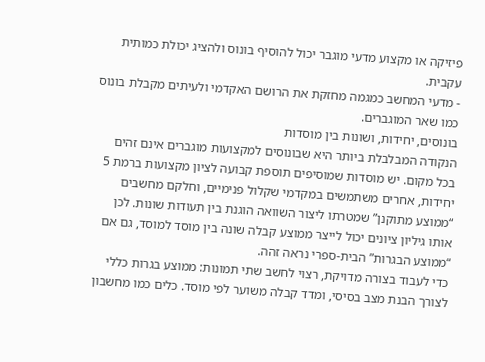פיזיקה או מקצוע מדעי מוגבר יכול להוסיף בונוס ולהציג יכולת כמותית עקבית.
- מדעי המחשב כמגמה מחזקת את הרושם האקדמי ולעיתים מקבלת בונוס כמו שאר המוגברים.
בונוסים, יחידות, ושונות בין מוסדות
הנקודה המבלבלת ביותר היא שבונוסים למקצועות מוגברים אינם זהים בכל מקום. יש מוסדות שמוסיפים תוספת קבועה לציון מקצועות ברמת 5 יחידות, אחרים משתמשים במקדמי שקלול פנימיים, וחלקם מחשבים “ממוצע מתוקנן” שמטרתו ליצור השוואה הוגנת בין תעודות שונות. לכן אותו גיליון ציונים יכול לייצר ממוצע קבלה שונה בין מוסד למוסד, גם אם “ממוצע הבגרות” הבית-ספרי נראה זהה.
כדי לעבוד בצורה מדויקת, רצוי לחשב שתי תמונות: ממוצע בגרות כללי לצורך הבנת מצב בסיסי, ומדד קבלה משוער לפי מוסד. כלים כמו מחשבון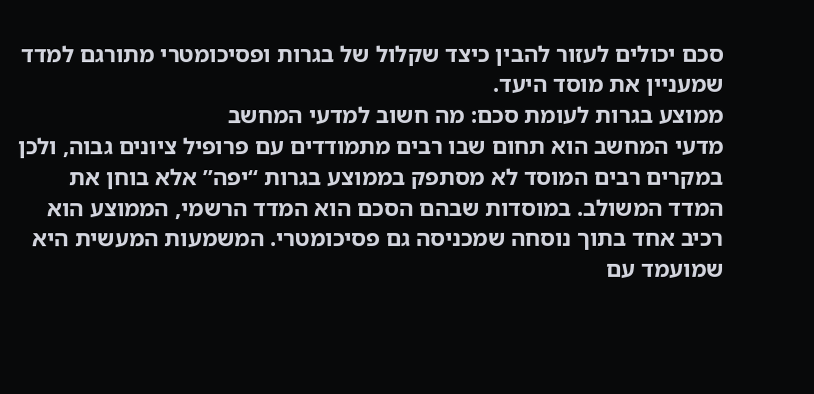סכם יכולים לעזור להבין כיצד שקלול של בגרות ופסיכומטרי מתורגם למדד שמעניין את מוסד היעד.
ממוצע בגרות לעומת סכם: מה חשוב למדעי המחשב
מדעי המחשב הוא תחום שבו רבים מתמודדים עם פרופיל ציונים גבוה, ולכן במקרים רבים המוסד לא מסתפק בממוצע בגרות “יפה” אלא בוחן את המדד המשולב. במוסדות שבהם הסכם הוא המדד הרשמי, הממוצע הוא רכיב אחד בתוך נוסחה שמכניסה גם פסיכומטרי. המשמעות המעשית היא שמועמד עם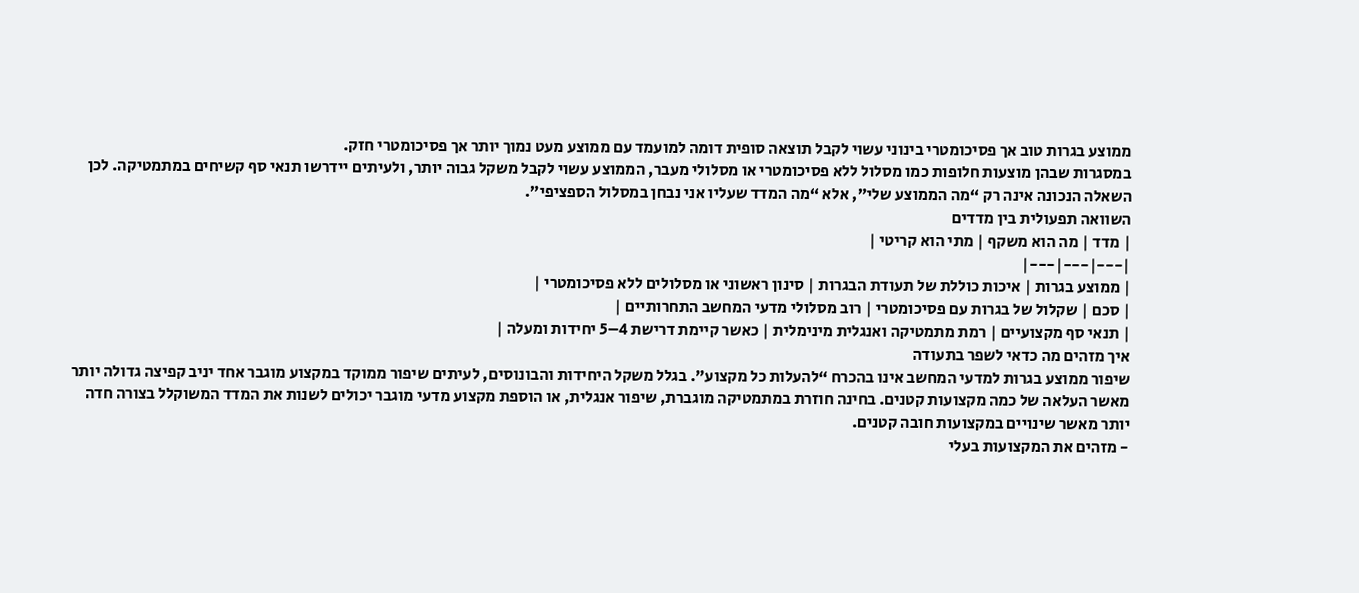ממוצע בגרות טוב אך פסיכומטרי בינוני עשוי לקבל תוצאה סופית דומה למועמד עם ממוצע מעט נמוך יותר אך פסיכומטרי חזק.
במסגרות שבהן מוצעות חלופות כמו מסלול ללא פסיכומטרי או מסלולי מעבר, הממוצע עשוי לקבל משקל גבוה יותר, ולעיתים יידרשו תנאי סף קשיחים במתמטיקה. לכן השאלה הנכונה אינה רק “מה הממוצע שלי”, אלא “מה המדד שעליו אני נבחן במסלול הספציפי”.
השוואה תפעולית בין מדדים
| מדד | מה הוא משקף | מתי הוא קריטי |
|---|---|---|
| ממוצע בגרות | איכות כוללת של תעודת הבגרות | סינון ראשוני או מסלולים ללא פסיכומטרי |
| סכם | שקלול של בגרות עם פסיכומטרי | רוב מסלולי מדעי המחשב התחרותיים |
| תנאי סף מקצועיים | רמת מתמטיקה ואנגלית מינימלית | כאשר קיימת דרישת 4–5 יחידות ומעלה |
איך מזהים מה כדאי לשפר בתעודה
שיפור ממוצע בגרות למדעי המחשב אינו בהכרח “להעלות כל מקצוע”. בגלל משקל היחידות והבונוסים, לעיתים שיפור ממוקד במקצוע מוגבר אחד יניב קפיצה גדולה יותר מאשר העלאה של כמה מקצועות קטנים. בחינה חוזרת במתמטיקה מוגברת, שיפור אנגלית, או הוספת מקצוע מדעי מוגבר יכולים לשנות את המדד המשוקלל בצורה חדה יותר מאשר שינויים במקצועות חובה קטנים.
- מזהים את המקצועות בעלי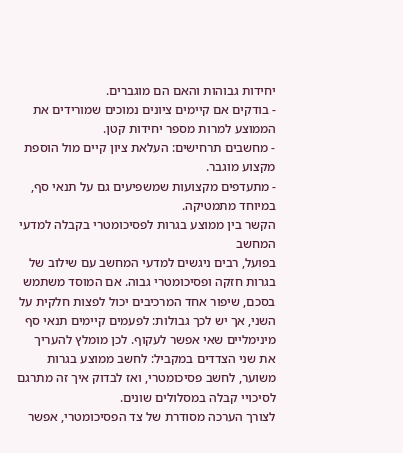יחידות גבוהות והאם הם מוגברים.
- בודקים אם קיימים ציונים נמוכים שמורידים את הממוצע למרות מספר יחידות קטן.
- מחשבים תרחישים: העלאת ציון קיים מול הוספת מקצוע מוגבר.
- מתעדפים מקצועות שמשפיעים גם על תנאי סף, במיוחד מתמטיקה.
הקשר בין ממוצע בגרות לפסיכומטרי בקבלה למדעי המחשב
בפועל, רבים ניגשים למדעי המחשב עם שילוב של בגרות חזקה ופסיכומטרי גבוה. אם המוסד משתמש בסכם, שיפור אחד המרכיבים יכול לפצות חלקית על השני, אך יש לכך גבולות: לפעמים קיימים תנאי סף מינימליים שאי אפשר לעקוף. לכן מומלץ להעריך את שני הצדדים במקביל: לחשב ממוצע בגרות משוער, לחשב פסיכומטרי, ואז לבדוק איך זה מתרגם לסיכויי קבלה במסלולים שונים.
לצורך הערכה מסודרת של צד הפסיכומטרי, אפשר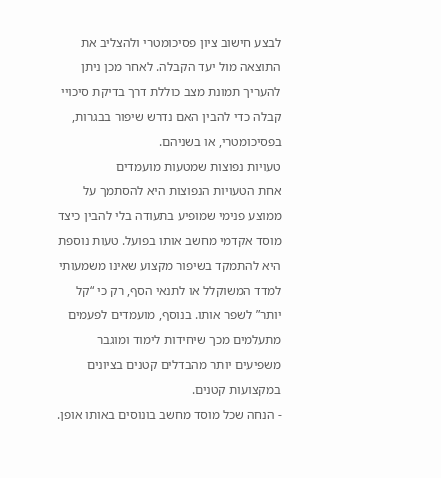לבצע חישוב ציון פסיכומטרי ולהצליב את התוצאה מול יעד הקבלה. לאחר מכן ניתן להעריך תמונת מצב כוללת דרך בדיקת סיכויי קבלה כדי להבין האם נדרש שיפור בבגרות, בפסיכומטרי, או בשניהם.
טעויות נפוצות שמטעות מועמדים
אחת הטעויות הנפוצות היא להסתמך על ממוצע פנימי שמופיע בתעודה בלי להבין כיצד מוסד אקדמי מחשב אותו בפועל. טעות נוספת היא להתמקד בשיפור מקצוע שאינו משמעותי למדד המשוקלל או לתנאי הסף, רק כי “קל יותר” לשפר אותו. בנוסף, מועמדים לפעמים מתעלמים מכך שיחידות לימוד ומוגבר משפיעים יותר מהבדלים קטנים בציונים במקצועות קטנים.
- הנחה שכל מוסד מחשב בונוסים באותו אופן.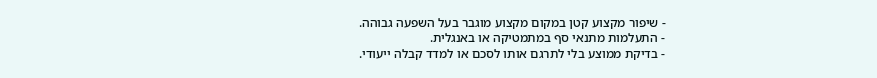- שיפור מקצוע קטן במקום מקצוע מוגבר בעל השפעה גבוהה.
- התעלמות מתנאי סף במתמטיקה או באנגלית.
- בדיקת ממוצע בלי לתרגם אותו לסכם או למדד קבלה ייעודי.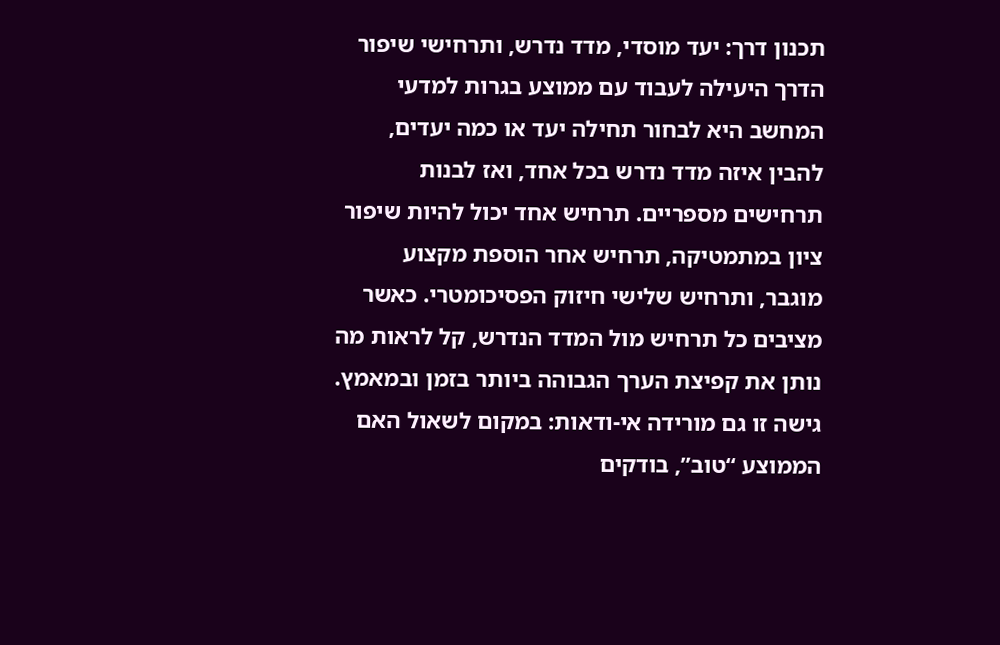תכנון דרך: יעד מוסדי, מדד נדרש, ותרחישי שיפור
הדרך היעילה לעבוד עם ממוצע בגרות למדעי המחשב היא לבחור תחילה יעד או כמה יעדים, להבין איזה מדד נדרש בכל אחד, ואז לבנות תרחישים מספריים. תרחיש אחד יכול להיות שיפור ציון במתמטיקה, תרחיש אחר הוספת מקצוע מוגבר, ותרחיש שלישי חיזוק הפסיכומטרי. כאשר מציבים כל תרחיש מול המדד הנדרש, קל לראות מה נותן את קפיצת הערך הגבוהה ביותר בזמן ובמאמץ.
גישה זו גם מורידה אי-ודאות: במקום לשאול האם הממוצע “טוב”, בודקים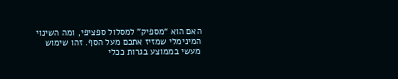האם הוא “מספיק” למסלול ספציפי, ומה השינוי המינימלי שמזיז אתכם מעל הסף. זהו שימוש מעשי בממוצע בגרות ככלי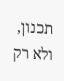תכנון, ולא רק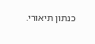כנתון תיאורי.